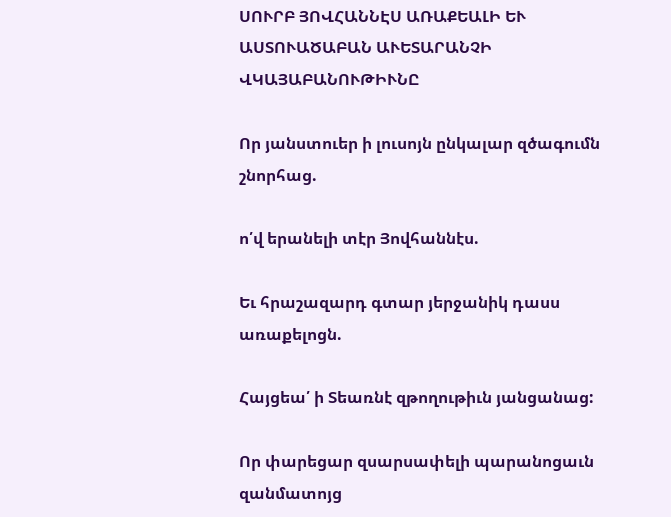ՍՈՒՐԲ ՅՈՎՀԱՆՆԷՍ ԱՌԱՔԵԱԼԻ ԵՒ ԱՍՏՈՒԱԾԱԲԱՆ ԱՒԵՏԱՐԱՆՉԻ ՎԿԱՅԱԲԱՆՈՒԹԻՒՆԸ

Որ յանստուեր ի լուսոյն ընկալար զծագումն շնորհաց.

ո՛վ երանելի տէր Յովհաննէս.

Եւ հրաշազարդ գտար յերջանիկ դասս առաքելոցն.

Հայցեա՛ ի Տեառնէ զթողութիւն յանցանաց:

Որ փարեցար զսարսափելի պարանոցաւն զանմատոյց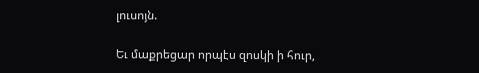լուսոյն.

Եւ մաքրեցար որպէս զոսկի ի հուր,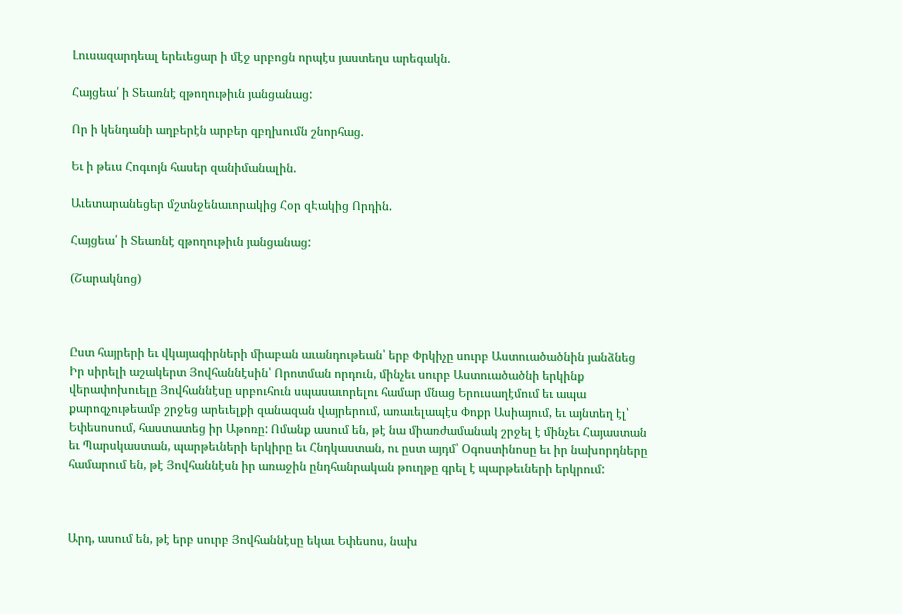Լուսազարդեալ երեւեցար ի մէջ սրբոցն որպէս յաստեղս արեգակն.

Հայցեա՛ ի Տեառնէ զթողութիւն յանցանաց:

Որ ի կենդանի աղբերէն արբեր զբղխումն շնորհաց.

Եւ ի թեւս Հոգւոյն հասեր զանիմանալին.

Աւետարանեցեր մշտնջենաւորակից Հօր զԷակից Որդին.

Հայցեա՛ ի Տեառնէ զթողութիւն յանցանաց:

(Շարակնոց)



Ըստ հայրերի եւ վկայագիրների միաբան աւանդութեան՝ երբ Փրկիչը սուրբ Աստուածածնին յանձնեց Իր սիրելի աշակերտ Յովհաննէսին՝ Որոտման որդուն, մինչեւ սուրբ Աստուածածնի երկինք վերափոխուելը Յովհաննէսը սրբուհուն սպասաւորելու համար մնաց Երուսաղէմում եւ ապա քարոզչութեամբ շրջեց արեւելքի զանազան վայրերում, առաւելապէս Փոքր Ասիայում, եւ այնտեղ էլ՝ Եփեսոսում, հաստատեց իր Աթոռը: Ոմանք ասում են, թէ նա միառժամանակ շրջել է մինչեւ Հայաստան եւ Պարսկաստան, պարթեւների երկիրը եւ Հնդկաստան, ու ըստ այդմ՝ Օգոստինոսը եւ իր նախորդները համարում են, թէ Յովհաննէսն իր առաջին ընդհանրական թուղթը գրել է պարթեւների երկրում:



Արդ, ասում են, թէ երբ սուրբ Յովհաննէսը եկաւ Եփեսոս, նախ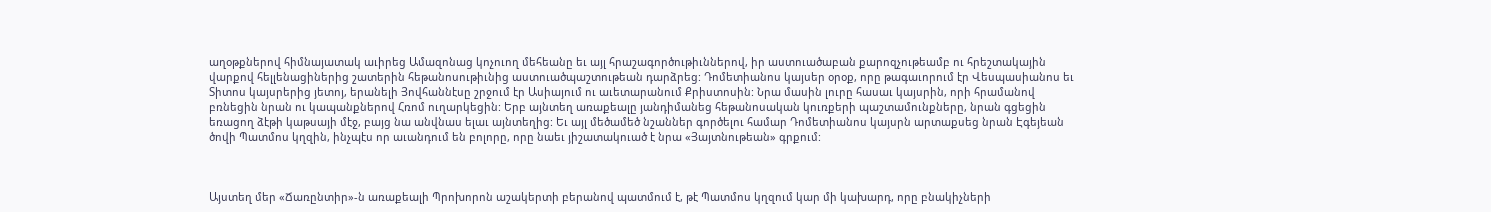աղօթքներով հիմնայատակ աւիրեց Ամազոնաց կոչուող մեհեանը եւ այլ հրաշագործութիւններով, իր աստուածաբան քարոզչութեամբ ու հրեշտակային վարքով հելլենացիներից շատերին հեթանոսութիւնից աստուածպաշտութեան դարձրեց: Դոմետիանոս կայսեր օրօք, որը թագաւորում էր Վեսպասիանոս եւ Տիտոս կայսրերից յետոյ, երանելի Յովհաննէսը շրջում էր Ասիայում ու աւետարանում Քրիստոսին: Նրա մասին լուրը հասաւ կայսրին, որի հրամանով բռնեցին նրան ու կապանքներով Հռոմ ուղարկեցին: Երբ այնտեղ առաքեալը յանդիմանեց հեթանոսական կուռքերի պաշտամունքները, նրան գցեցին եռացող ձէթի կաթսայի մէջ, բայց նա անվնաս ելաւ այնտեղից: Եւ այլ մեծամեծ նշաններ գործելու համար Դոմետիանոս կայսրն արտաքսեց նրան Էգեյեան ծովի Պատմոս կղզին, ինչպէս որ աւանդում են բոլորը, որը նաեւ յիշատակուած է նրա «Յայտնութեան» գրքում:



Այստեղ մեր «Ճառընտիր»-ն առաքեալի Պրոխորոն աշակերտի բերանով պատմում է, թէ Պատմոս կղզում կար մի կախարդ, որը բնակիչների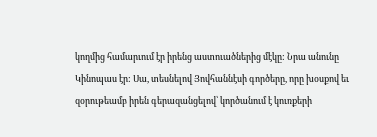կողմից համարւում էր իրենց աստուածներից մէկը: Նրա անունը Կինոպաս էր: Սա, տեսնելով Յովհաննէսի գործերը, որը խօսքով եւ զօրութեամբ իրեն գերազանցելով՝ կործանում է կուռքերի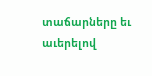տաճարները եւ աւերելով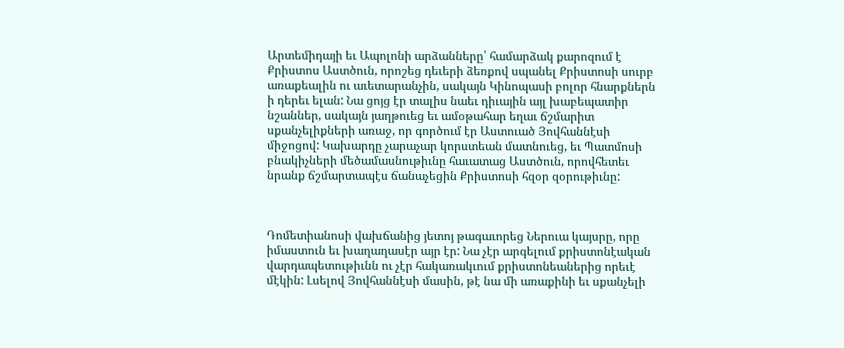Արտեմիդայի եւ Ապոլոնի արձանները՝ համարձակ քարոզում է Քրիստոս Աստծուն, որոշեց դեւերի ձեռքով սպանել Քրիստոսի սուրբ առաքեալին ու աւետարանչին, սակայն Կինոպասի բոլոր հնարքներն ի դերեւ ելան: Նա ցոյց էր տալիս նաեւ դիւային այլ խաբեպատիր նշաններ, սակայն յաղթուեց եւ ամօթահար եղաւ ճշմարիտ սքանչելիքների առաջ, որ գործում էր Աստուած Յովհաննէսի միջոցով: Կախարդը չարաչար կորստեան մատնուեց, եւ Պատմոսի բնակիչների մեծամասնութիւնը հաւատաց Աստծուն, որովհետեւ նրանք ճշմարտապէս ճանաչեցին Քրիստոսի հզօր զօրութիւնը:



Դոմետիանոսի վախճանից յետոյ թագաւորեց Ներուա կայսրը, որը իմաստուն եւ խաղաղասէր այր էր: Նա չէր արգելում քրիստոնէական վարդապետութիւնն ու չէր հակառակւում քրիստոնեաներից որեւէ մէկին: Լսելով Յովհաննէսի մասին, թէ նա մի առաքինի եւ սքանչելի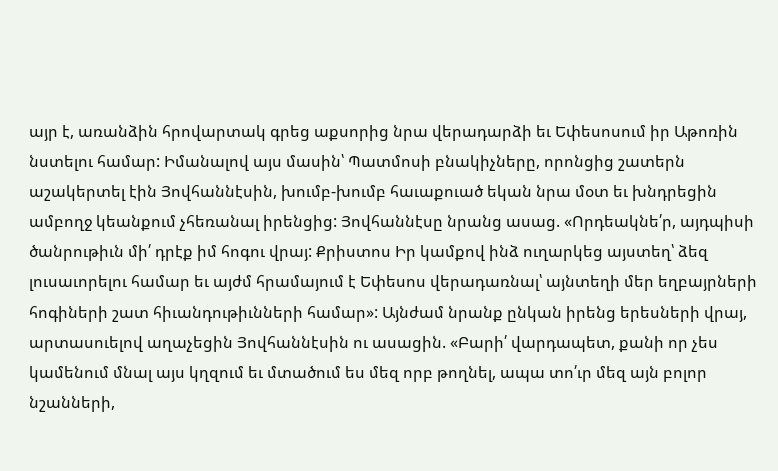այր է, առանձին հրովարտակ գրեց աքսորից նրա վերադարձի եւ Եփեսոսում իր Աթոռին նստելու համար: Իմանալով այս մասին՝ Պատմոսի բնակիչները, որոնցից շատերն աշակերտել էին Յովհաննէսին, խումբ-խումբ հաւաքուած եկան նրա մօտ եւ խնդրեցին ամբողջ կեանքում չհեռանալ իրենցից: Յովհաննէսը նրանց ասաց. «Որդեակնե՛ր, այդպիսի ծանրութիւն մի՛ դրէք իմ հոգու վրայ: Քրիստոս Իր կամքով ինձ ուղարկեց այստեղ՝ ձեզ լուսաւորելու համար եւ այժմ հրամայում է Եփեսոս վերադառնալ՝ այնտեղի մեր եղբայրների հոգիների շատ հիւանդութիւնների համար»: Այնժամ նրանք ընկան իրենց երեսների վրայ, արտասուելով աղաչեցին Յովհաննէսին ու ասացին. «Բարի՛ վարդապետ, քանի որ չես կամենում մնալ այս կղզում եւ մտածում ես մեզ որբ թողնել, ապա տո՛ւր մեզ այն բոլոր նշանների,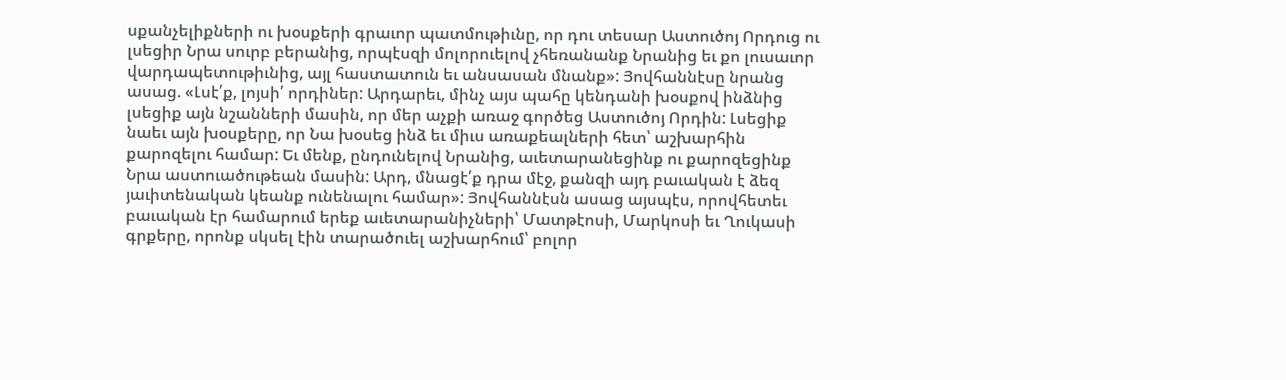սքանչելիքների ու խօսքերի գրաւոր պատմութիւնը, որ դու տեսար Աստուծոյ Որդուց ու լսեցիր Նրա սուրբ բերանից, որպէսզի մոլորուելով չհեռանանք Նրանից եւ քո լուսաւոր վարդապետութիւնից, այլ հաստատուն եւ անսասան մնանք»: Յովհաննէսը նրանց ասաց. «Լսէ՛ք, լոյսի՛ որդիներ: Արդարեւ, մինչ այս պահը կենդանի խօսքով ինձնից լսեցիք այն նշանների մասին, որ մեր աչքի առաջ գործեց Աստուծոյ Որդին: Լսեցիք նաեւ այն խօսքերը, որ Նա խօսեց ինձ եւ միւս առաքեալների հետ՝ աշխարհին քարոզելու համար: Եւ մենք, ընդունելով Նրանից, աւետարանեցինք ու քարոզեցինք Նրա աստուածութեան մասին: Արդ, մնացէ՛ք դրա մէջ, քանզի այդ բաւական է ձեզ յաւիտենական կեանք ունենալու համար»: Յովհաննէսն ասաց այսպէս, որովհետեւ բաւական էր համարում երեք աւետարանիչների՝ Մատթէոսի, Մարկոսի եւ Ղուկասի գրքերը, որոնք սկսել էին տարածուել աշխարհում՝ բոլոր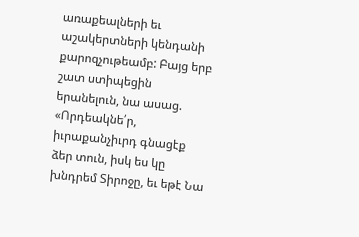առաքեալների եւ աշակերտների կենդանի քարոզչութեամբ: Բայց երբ շատ ստիպեցին երանելուն, նա ասաց. «Որդեակնե՛ր, իւրաքանչիւրդ գնացէք ձեր տուն, իսկ ես կը խնդրեմ Տիրոջը, եւ եթէ Նա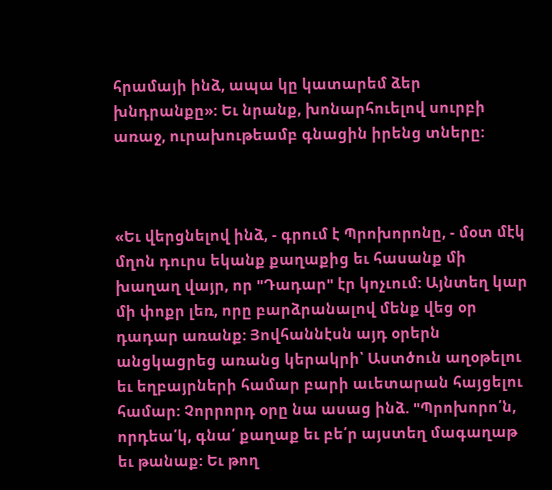հրամայի ինձ, ապա կը կատարեմ ձեր խնդրանքը»: Եւ նրանք, խոնարհուելով սուրբի առաջ, ուրախութեամբ գնացին իրենց տները:



«Եւ վերցնելով ինձ, - գրում է Պրոխորոնը, - մօտ մէկ մղոն դուրս եկանք քաղաքից եւ հասանք մի խաղաղ վայր, որ "Դադար" էր կոչւում: Այնտեղ կար մի փոքր լեռ, որը բարձրանալով մենք վեց օր դադար առանք: Յովհաննէսն այդ օրերն անցկացրեց առանց կերակրի՝ Աստծուն աղօթելու եւ եղբայրների համար բարի աւետարան հայցելու համար: Չորրորդ օրը նա ասաց ինձ. "Պրոխորո՛ն, որդեա՛կ, գնա՛ քաղաք եւ բե՛ր այստեղ մագաղաթ եւ թանաք: Եւ թող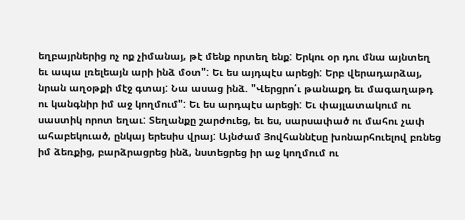եղբայրներից ոչ ոք չիմանայ, թէ մենք որտեղ ենք: Երկու օր դու մնա այնտեղ եւ ապա լռելեայն արի ինձ մօտ": Եւ ես այդպէս արեցի: Երբ վերադարձայ, նրան աղօթքի մէջ գտայ: Նա ասաց ինձ. "Վերցրո՛ւ թանաքդ եւ մագաղաթդ ու կանգնիր իմ աջ կողմում": Եւ ես արդպէս արեցի: Եւ փայլատակում ու սաստիկ որոտ եղաւ: Տեղանքը շարժուեց, եւ ես, սարսափած ու մահու չափ ահաբեկուած, ընկայ երեսիս վրայ: Այնժամ Յովհաննէսը խոնարհուելով բռնեց իմ ձեռքից, բարձրացրեց ինձ, նստեցրեց իր աջ կողմում ու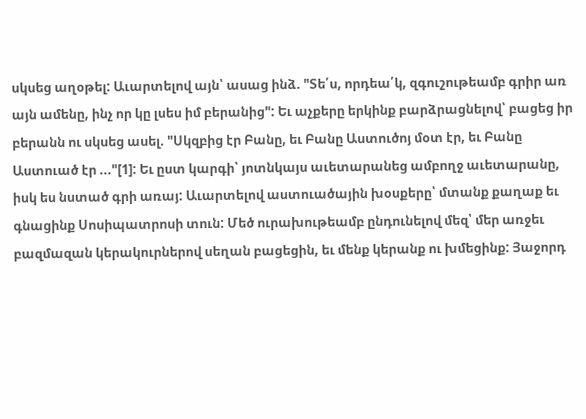սկսեց աղօթել: Աւարտելով այն՝ ասաց ինձ. "Տե՛ս, որդեա՛կ, զգուշութեամբ գրիր առ այն ամենը, ինչ որ կը լսես իմ բերանից": Եւ աչքերը երկինք բարձրացնելով՝ բացեց իր բերանն ու սկսեց ասել. "Սկզբից էր Բանը, եւ Բանը Աստուծոյ մօտ էր, եւ Բանը Աստուած էր ..."[1]: Եւ ըստ կարգի՝ յոտնկայս աւետարանեց ամբողջ աւետարանը, իսկ ես նստած գրի առայ: Աւարտելով աստուածային խօսքերը՝ մտանք քաղաք եւ գնացինք Սոսիպատրոսի տուն: Մեծ ուրախութեամբ ընդունելով մեզ՝ մեր առջեւ բազմազան կերակուրներով սեղան բացեցին, եւ մենք կերանք ու խմեցինք: Յաջորդ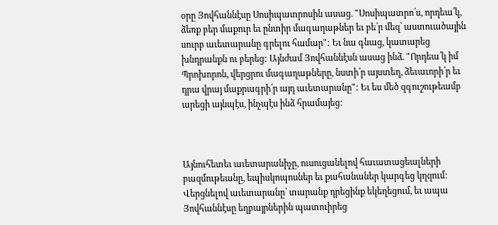օրը Յովհաննէսը Սոսիպատրոսին ասաց. "Սոսիպատրո՛ս, որդեա՛կ, ձեռք բեր մաքուր եւ ընտիր մագաղաթներ եւ բե՛ր մեզ՝ աստուածային սուրբ աւետարանը գրելու համար": Եւ նա գնաց, կատարեց խնդրանքն ու բերեց: Այնժամ Յովհաննէսն ասաց ինձ. "Որդեա՛կ իմ Պրոխորոն, վերցրու մագաղաթները, նստի՛ր այստեղ, ձեւաւորի՛ր եւ դրա վրայ մաքրագրի՛ր այդ աւետարանը": Եւ ես մեծ զգուշութեամբ արեցի այնպէս, ինչպէս ինձ հրամայեց:



Այնուհետեւ աւետարանիչը, ուսուցանելով հաւատացեալների բազմութեանը, եպիսկոպոսներ եւ քահանաներ կարգեց կղզում: Վերցնելով աւետարանը՝ տարանք դրեցինք եկեղեցում, եւ ապա Յովհաննէսը եղբայրներին պատուիրեց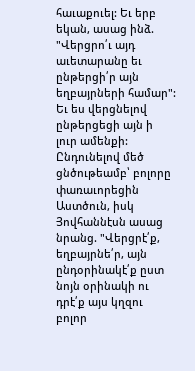հաւաքուել: Եւ երբ եկան, ասաց ինձ. "Վերցրո՛ւ այդ աւետարանը եւ ընթերցի՛ր այն եղբայրների համար": Եւ ես վերցնելով ընթերցեցի այն ի լուր ամենքի: Ընդունելով մեծ ցնծութեամբ՝ բոլորը փառաւորեցին Աստծուն, իսկ Յովհաննէսն ասաց նրանց. "Վերցրէ՛ք, եղբայրնե՛ր, այն ընդօրինակէ՛ք ըստ նոյն օրինակի ու դրէ՛ք այս կղզու բոլոր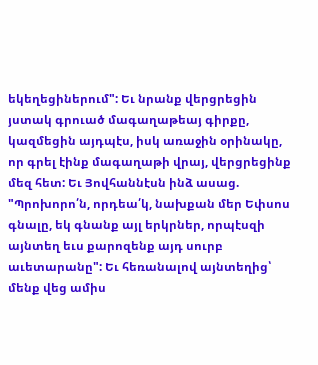եկեղեցիներում": Եւ նրանք վերցրեցին յստակ գրուած մագաղաթեայ գիրքը, կազմեցին այդպէս, իսկ առաջին օրինակը, որ գրել էինք մագաղաթի վրայ, վերցրեցինք մեզ հետ: Եւ Յովհաննէսն ինձ ասաց. "Պրոխորո՛ն, որդեա՛կ, նախքան մեր Եփսոս գնալը, եկ գնանք այլ երկրներ, որպէսզի այնտեղ եւս քարոզենք այդ սուրբ աւետարանը": Եւ հեռանալով այնտեղից՝ մենք վեց ամիս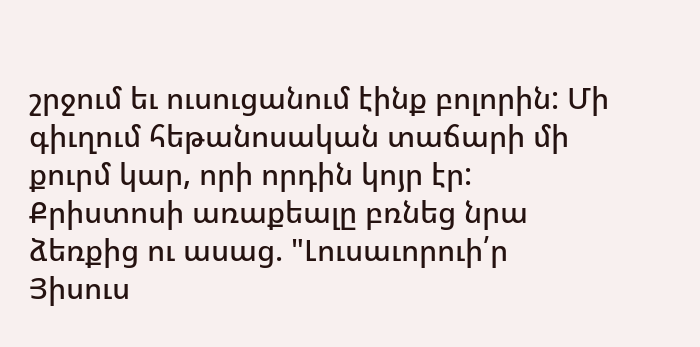շրջում եւ ուսուցանում էինք բոլորին: Մի գիւղում հեթանոսական տաճարի մի քուրմ կար, որի որդին կոյր էր: Քրիստոսի առաքեալը բռնեց նրա ձեռքից ու ասաց. "Լուսաւորուի՛ր Յիսուս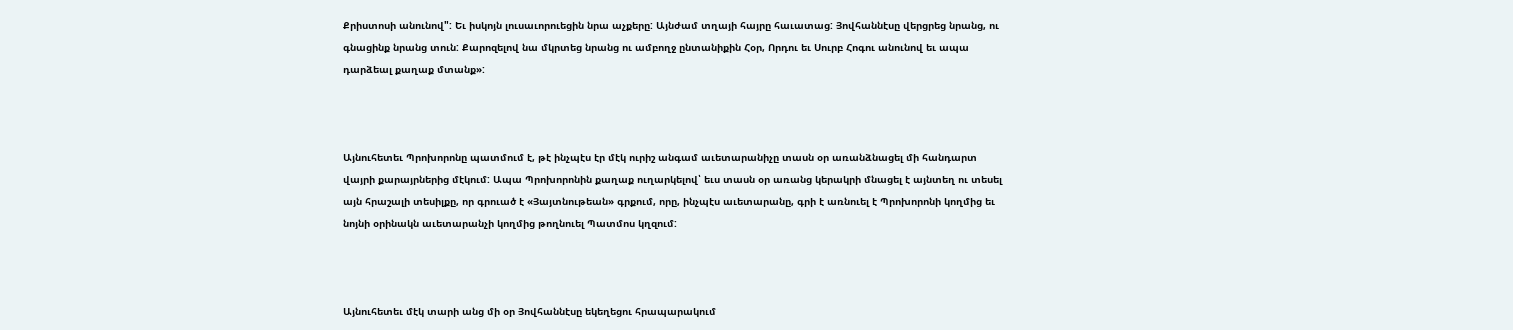Քրիստոսի անունով": Եւ իսկոյն լուսաւորուեցին նրա աչքերը: Այնժամ տղայի հայրը հաւատաց: Յովհաննէսը վերցրեց նրանց, ու գնացինք նրանց տուն: Քարոզելով նա մկրտեց նրանց ու ամբողջ ընտանիքին Հօր, Որդու եւ Սուրբ Հոգու անունով եւ ապա դարձեալ քաղաք մտանք»:



Այնուհետեւ Պրոխորոնը պատմում է, թէ ինչպէս էր մէկ ուրիշ անգամ աւետարանիչը տասն օր առանձնացել մի հանդարտ վայրի քարայրներից մէկում: Ապա Պրոխորոնին քաղաք ուղարկելով՝ եւս տասն օր առանց կերակրի մնացել է այնտեղ ու տեսել այն հրաշալի տեսիլքը, որ գրուած է «Յայտնութեան» գրքում, որը, ինչպէս աւետարանը, գրի է առնուել է Պրոխորոնի կողմից եւ նոյնի օրինակն աւետարանչի կողմից թողնուել Պատմոս կղզում:



Այնուհետեւ մէկ տարի անց մի օր Յովհաննէսը եկեղեցու հրապարակում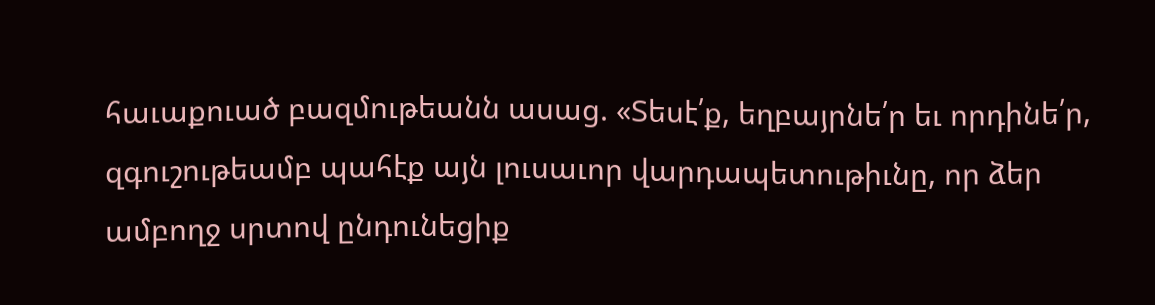հաւաքուած բազմութեանն ասաց. «Տեսէ՛ք, եղբայրնե՛ր եւ որդինե՛ր, զգուշութեամբ պահէք այն լուսաւոր վարդապետութիւնը, որ ձեր ամբողջ սրտով ընդունեցիք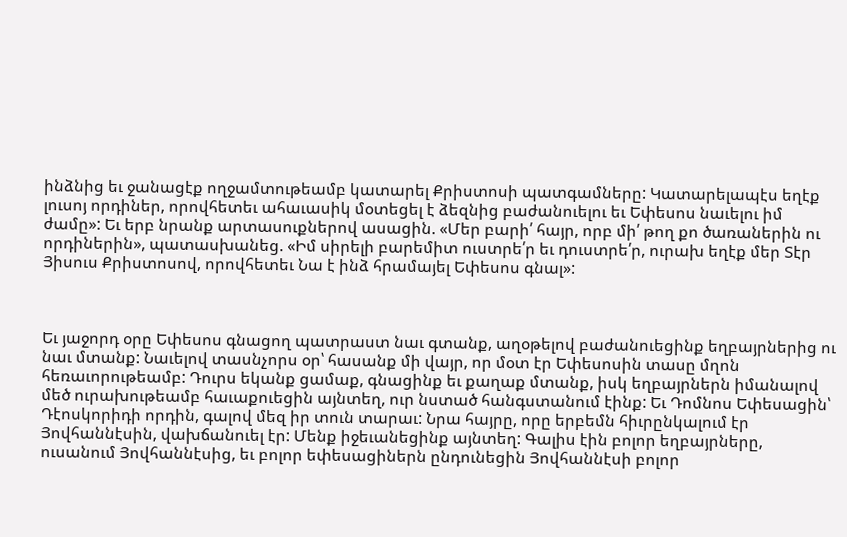ինձնից եւ ջանացէք ողջամտութեամբ կատարել Քրիստոսի պատգամները: Կատարելապէս եղէք լուսոյ որդիներ, որովհետեւ ահաւասիկ մօտեցել է ձեզնից բաժանուելու եւ Եփեսոս նաւելու իմ ժամը»: Եւ երբ նրանք արտասուքներով ասացին. «Մեր բարի՛ հայր, որբ մի՛ թող քո ծառաներին ու որդիներին», պատասխանեց. «Իմ սիրելի բարեմիտ ուստրե՛ր եւ դուստրե՛ր, ուրախ եղէք մեր Տէր Յիսուս Քրիստոսով, որովհետեւ Նա է ինձ հրամայել Եփեսոս գնալ»:



Եւ յաջորդ օրը Եփեսոս գնացող պատրաստ նաւ գտանք, աղօթելով բաժանուեցինք եղբայրներից ու նաւ մտանք: Նաւելով տասնչորս օր՝ հասանք մի վայր, որ մօտ էր Եփեսոսին տասը մղոն հեռաւորութեամբ: Դուրս եկանք ցամաք, գնացինք եւ քաղաք մտանք, իսկ եղբայրներն իմանալով մեծ ուրախութեամբ հաւաքուեցին այնտեղ, ուր նստած հանգստանում էինք: Եւ Դոմնոս Եփեսացին՝ Դէոսկորիդի որդին, գալով մեզ իր տուն տարաւ: Նրա հայրը, որը երբեմն հիւրընկալում էր Յովհաննէսին, վախճանուել էր: Մենք իջեւանեցինք այնտեղ: Գալիս էին բոլոր եղբայրները, ուսանում Յովհաննէսից, եւ բոլոր եփեսացիներն ընդունեցին Յովհաննէսի բոլոր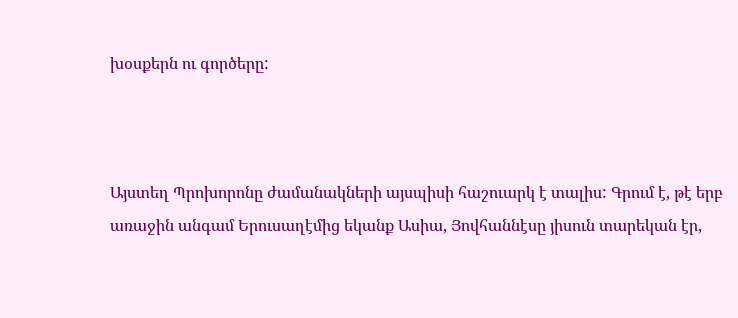խօսքերն ու գործերը:



Այստեղ Պրոխորոնը ժամանակների այսպիսի հաշուարկ է տալիս: Գրում է, թէ երբ առաջին անգամ Երուսաղէմից եկանք Ասիա, Յովհաննէսը յիսուն տարեկան էր,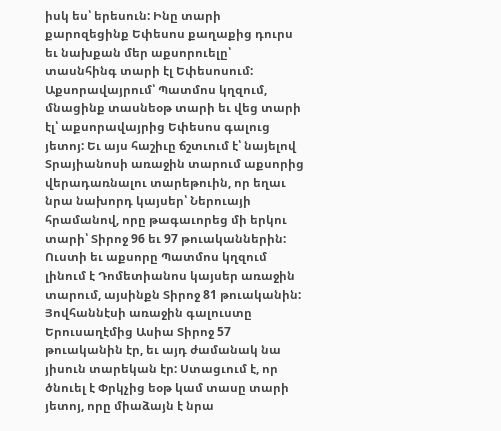իսկ ես՝ երեսուն: Ինը տարի քարոզեցինք Եփեսոս քաղաքից դուրս եւ նախքան մեր աքսորուելը՝ տասնհինգ տարի էլ Եփեսոսում: Աքսորավայրում՝ Պատմոս կղզում, մնացինք տասնեօթ տարի եւ վեց տարի էլ՝ աքսորավայրից Եփեսոս գալուց յետոյ: Եւ այս հաշիւը ճշտւում է՝ նայելով Տրայիանոսի առաջին տարում աքսորից վերադառնալու տարեթուին, որ եղաւ նրա նախորդ կայսեր՝ Ներուայի հրամանով, որը թագաւորեց մի երկու տարի՝ Տիրոջ 96 եւ 97 թուականներին: Ուստի եւ աքսորը Պատմոս կղզում լինում է Դոմետիանոս կայսեր առաջին տարում, այսինքն Տիրոջ 81 թուականին: Յովհաննէսի առաջին գալուստը Երուսաղէմից Ասիա Տիրոջ 57 թուականին էր, եւ այդ ժամանակ նա յիսուն տարեկան էր: Ստացւում է, որ ծնուել է Փրկչից եօթ կամ տասը տարի յետոյ, որը միաձայն է նրա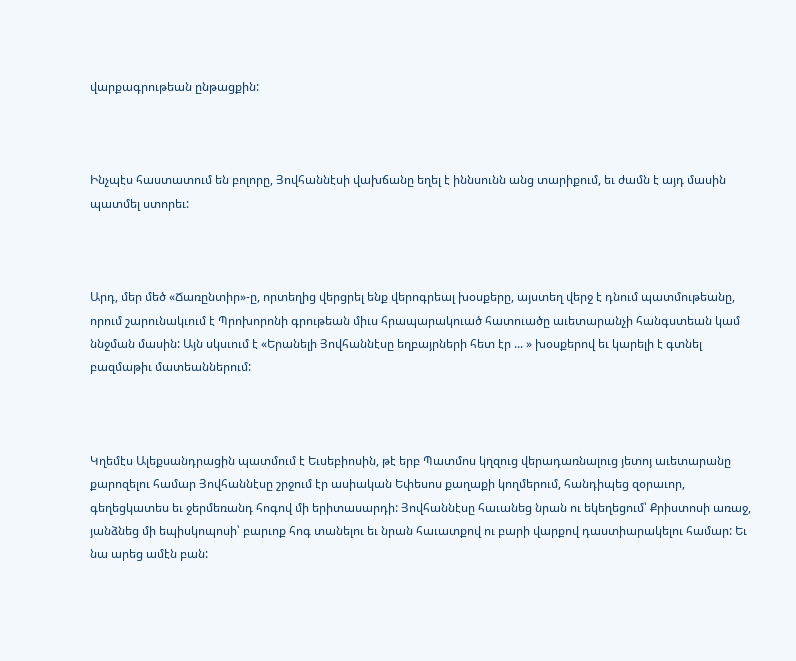վարքագրութեան ընթացքին:



Ինչպէս հաստատում են բոլորը, Յովհաննէսի վախճանը եղել է իննսունն անց տարիքում, եւ ժամն է այդ մասին պատմել ստորեւ:



Արդ, մեր մեծ «Ճառընտիր»-ը, որտեղից վերցրել ենք վերոգրեալ խօսքերը, այստեղ վերջ է դնում պատմութեանը, որում շարունակւում է Պրոխորոնի գրութեան միւս հրապարակուած հատուածը աւետարանչի հանգստեան կամ ննջման մասին: Այն սկսւում է «Երանելի Յովհաննէսը եղբայրների հետ էր ... » խօսքերով եւ կարելի է գտնել բազմաթիւ մատեաններում:



Կղեմէս Ալեքսանդրացին պատմում է Եւսեբիոսին, թէ երբ Պատմոս կղզուց վերադառնալուց յետոյ աւետարանը քարոզելու համար Յովհաննէսը շրջում էր ասիական Եփեսոս քաղաքի կողմերում, հանդիպեց զօրաւոր, գեղեցկատես եւ ջերմեռանդ հոգով մի երիտասարդի: Յովհաննէսը հաւանեց նրան ու եկեղեցում՝ Քրիստոսի առաջ, յանձնեց մի եպիսկոպոսի՝ բարւոք հոգ տանելու եւ նրան հաւատքով ու բարի վարքով դաստիարակելու համար: Եւ նա արեց ամէն բան: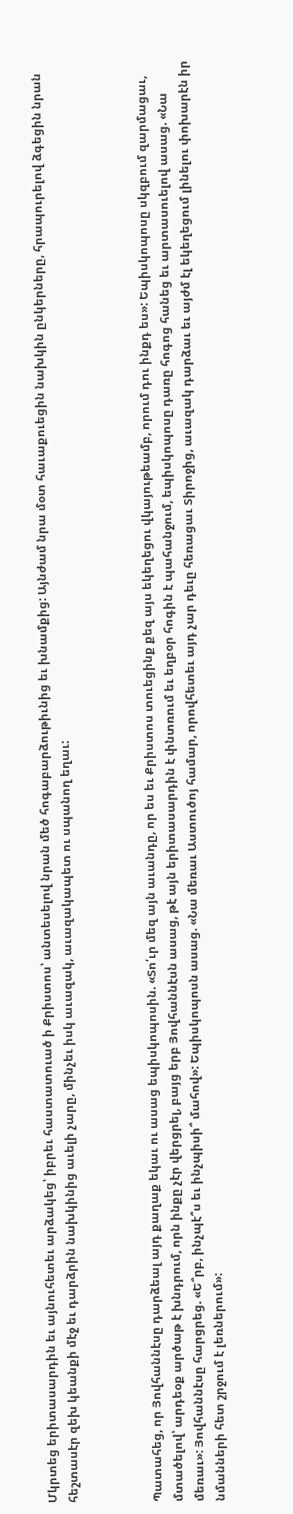Մկրտեց երիտասարդին եւ այնուհետեւ արձակեց՝ իբրեւ հաստատուած ի Քրիստոս՝ անտեսելով նրան մեծ հոգաբարձութիւնից եւ խնամքից: Այնժամ նրա մօտ հաւաքուեցին նախկին ընկերները, հրապուրելով ձգեցին նրան հեշտասէր զեխ կեանքի մէջ եւ դարձրին նախկինից աւելի չարը, մինչեւ իսկ աւազակ, աւազակապետ ու սպանող եղաւ:



Պատահեց, որ Յովհաննէսը դարձեալ այդ քաղաք եկաւ ու ասաց եպիսկոպոսին. «Տո՛ւր մեզ այն աւանդը, որ ես եւ Քրիստոս տուեցինք քեզ այս եկեղեցու վկայութեամբ, որում դու ինքդ ես»: Եպիսկոպոսը սկզբում զարմացաւ, մտածելով՝ արդեօք արծաթ է խնդրում, որն ինքը չէր վերցրել, բայց երբ Յովհաննէսն ասաց, թէ այն երիտասարդին է փնտռում եւ եղբօր հոգին է պահանջում, եպիսկոպոսը դառը հոգոց հանեց եւ արտասուելով ասաց. «Նա մեռաւ»: Յովհաննէսը հարցրեց. «Ե՞րբ, ինչպէ՞ս եւ ինչպիսի՞ մահով»: Եպիսկոպոսն ասաց. «Նա մեռաւ Աստուծոյ համար, որովհետեւ այդ չար դեւը հեռացաւ Տիրոջից, աւազակ դարձաւ եւ այժմ էլ եկեղեցում լինելու փոխարէն իր նմանների հետ շրջում է լեռներում»: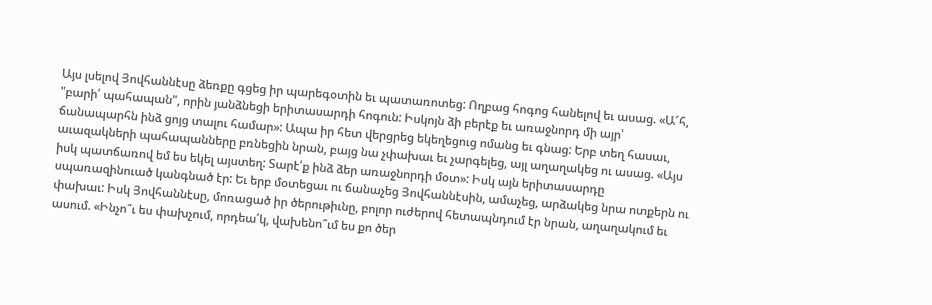Այս լսելով Յովհաննէսը ձեռքը գցեց իր պարեգօտին եւ պատառոտեց: Ողբաց հոգոց հանելով եւ ասաց. «Ա՜հ, "բարի՛ պահապան", որին յանձնեցի երիտասարդի հոգուն: Իսկոյն ձի բերէք եւ առաջնորդ մի այր՝ ճանապարհն ինձ ցոյց տալու համար»: Ապա իր հետ վերցրեց եկեղեցուց ոմանց եւ գնաց: Երբ տեղ հասաւ, աւազակների պահապանները բռնեցին նրան, բայց նա չփախաւ եւ չարգելեց, այլ աղաղակեց ու ասաց. «Այս իսկ պատճառով եմ ես եկել այստեղ: Տարէ՛ք ինձ ձեր առաջնորդի մօտ»: Իսկ այն երիտասարդը սպառազինուած կանգնած էր: Եւ երբ մօտեցաւ ու ճանաչեց Յովհաննէսին, ամաչեց, արձակեց նրա ոտքերն ու փախաւ: Իսկ Յովհաննէսը, մոռացած իր ծերութիւնը, բոլոր ուժերով հետապնդում էր նրան, աղաղակում եւ ասում. «Ինչո՞ւ ես փախչում, որդեա՛կ, վախենո՞ւմ ես քո ծեր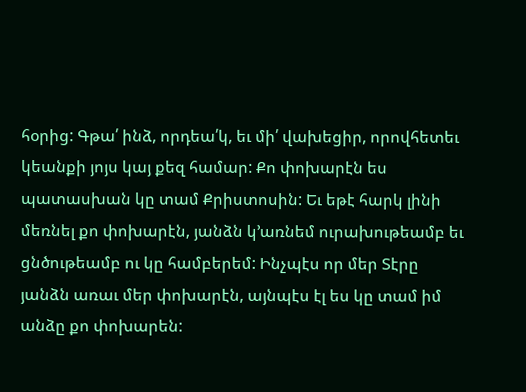հօրից: Գթա՛ ինձ, որդեա՛կ, եւ մի՛ վախեցիր, որովհետեւ կեանքի յոյս կայ քեզ համար: Քո փոխարէն ես պատասխան կը տամ Քրիստոսին: Եւ եթէ հարկ լինի մեռնել քո փոխարէն, յանձն կ՚առնեմ ուրախութեամբ եւ ցնծութեամբ ու կը համբերեմ: Ինչպէս որ մեր Տէրը յանձն առաւ մեր փոխարէն, այնպէս էլ ես կը տամ իմ անձը քո փոխարեն: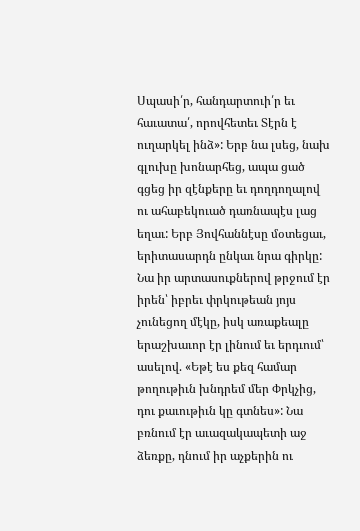Սպասի՛ր, հանդարտուի՛ր եւ հաւատա՛, որովհետեւ Տէրն է ուղարկել ինձ»: Երբ նա լսեց, նախ գլուխը խոնարհեց, ապա ցած գցեց իր զէնքերը եւ դողդողալով ու ահաբեկուած դառնապէս լաց եղաւ: Երբ Յովհաննէսը մօտեցաւ, երիտասարդն ընկաւ նրա գիրկը: Նա իր արտասուքներով թրջում էր իրեն՝ իբրեւ փրկութեան յոյս չունեցող մէկը, իսկ առաքեալը երաշխաւոր էր լինում եւ երդւում՝ ասելով. «Եթէ ես քեզ համար թողութիւն խնդրեմ մեր Փրկչից, դու քաւութիւն կը գտնես»: Նա բռնում էր աւազակապետի աջ ձեռքը, դնում իր աչքերին ու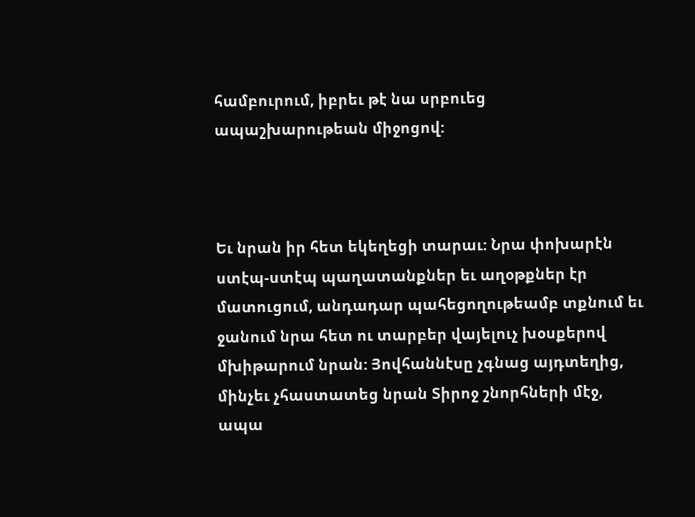համբուրում, իբրեւ թէ նա սրբուեց ապաշխարութեան միջոցով:



Եւ նրան իր հետ եկեղեցի տարաւ: Նրա փոխարէն ստէպ-ստէպ պաղատանքներ եւ աղօթքներ էր մատուցում, անդադար պահեցողութեամբ տքնում եւ ջանում նրա հետ ու տարբեր վայելուչ խօսքերով մխիթարում նրան: Յովհաննէսը չգնաց այդտեղից, մինչեւ չհաստատեց նրան Տիրոջ շնորհների մէջ, ապա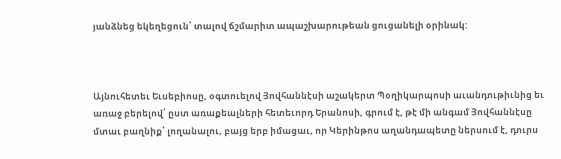յանձնեց եկեղեցուն՝ տալով ճշմարիտ ապաշխարութեան ցուցանելի օրինակ:



Այնուհետեւ Եւսեբիոսը, օգտուելով Յովհաննէսի աշակերտ Պօղիկարպոսի աւանդութիւնից եւ առաջ բերելով՝ ըստ առաքեալների հետեւորդ Երանոսի, գրում է, թէ մի անգամ Յովհաննէսը մտաւ բաղնիք՝ լողանալու, բայց երբ իմացաւ, որ Կերինթոս աղանդապետը ներսում է, դուրս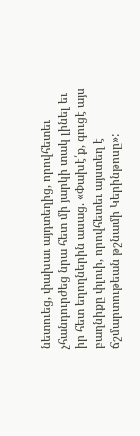նետուեց, փախաւ այդտեղից, որովհետեւ չհանդուրժեց նրա հետ մի յարկի տակ լինել եւ իր հետ եղողներին ասաց. «Փախէ՛ք, գուցէ այս բաղնիքը փլուի, որովհետեւ այստեղ է ճշմարտութեան թշնամի Կերինթոսը»: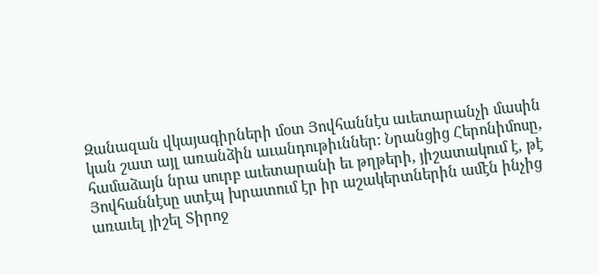Զանազան վկայագիրների մօտ Յովհաննէս աւետարանչի մասին կան շատ այլ առանձին աւանդութիւններ: Նրանցից Հերոնիմոսը, համաձայն նրա սուրբ աւետարանի եւ թղթերի, յիշատակում է, թէ Յովհաննէսը ստէպ խրատում էր իր աշակերտներին ամէն ինչից առաւել յիշել Տիրոջ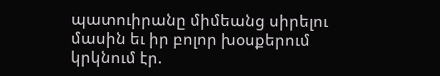պատուիրանը միմեանց սիրելու մասին եւ իր բոլոր խօսքերում կրկնում էր.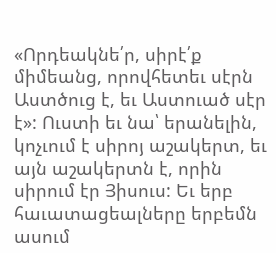«Որդեակնե՛ր, սիրէ՛ք միմեանց, որովհետեւ սէրն Աստծուց է, եւ Աստուած սէր է»: Ուստի եւ նա՝ երանելին, կոչւում է սիրոյ աշակերտ, եւ այն աշակերտն է, որին սիրում էր Յիսուս: Եւ երբ հաւատացեալները երբեմն ասում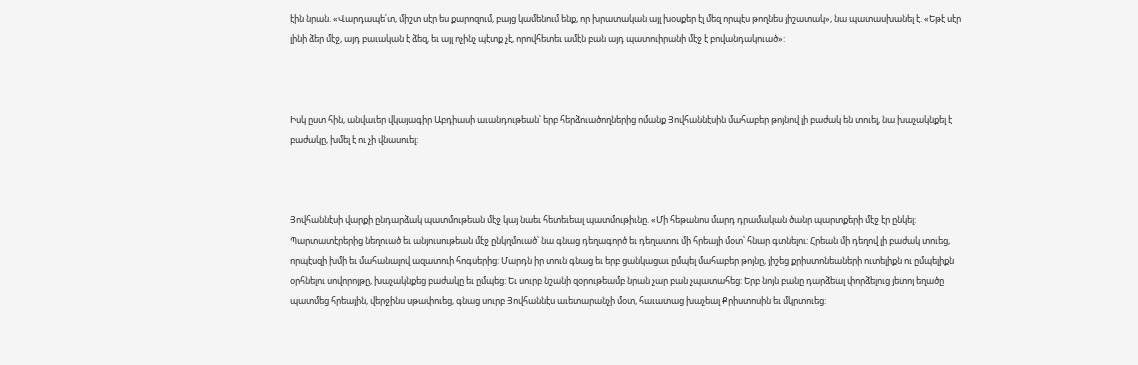էին նրան. «Վարդապե՛տ, միշտ սէր ես քարոզում, բայց կամենում ենք, որ խրատական այլ խօսքեր էլ մեզ որպէս թողնես յիշատակ», նա պատասխանել է. «Եթէ սէր լինի ձեր մէջ, այդ բաւական է ձեզ, եւ այլ ոչինչ պէտք չէ, որովհետեւ ամէն բան այդ պատուիրանի մէջ է բովանդակուած»:



Իսկ ըստ հին, անվաւեր վկայագիր Աբդիասի աւանդութեան՝ երբ հերձուածողներից ոմանք Յովհաննէսին մահաբեր թոյնով լի բաժակ են տուել, նա խաչակնքել է բաժակը, խմել է ու չի վնասուել:



Յովհաննէսի վարքի ընդարձակ պատմութեան մէջ կայ նաեւ հետեւեալ պատմութիւնը. «Մի հեթանոս մարդ դրամական ծանր պարտքերի մէջ էր ընկել: Պարտատէրերից նեղուած եւ անյուսութեան մէջ ընկղմուած՝ նա գնաց դեղագործ եւ դեղատու մի հրեայի մօտ՝ հնար գտնելու: Հրեան մի դեղով լի բաժակ տուեց, որպէսզի խմի եւ մահանալով ազատուի հոգսերից: Մարդն իր տուն գնաց եւ երբ ցանկացաւ ըմպել մահաբեր թոյնը, յիշեց քրիստոնեաների ուտելիքն ու ըմպելիքն օրհնելու սովորոյթը, խաչակնքեց բաժակը եւ ըմպեց: Եւ սուրբ նշանի զօրութեամբ նրան չար բան չպատահեց: Երբ նոյն բանը դարձեալ փորձելուց յետոյ եղածը պատմեց հրեային, վերջինս սթափուեց, գնաց սուրբ Յովհաննէս աւետարանչի մօտ, հաւատաց խաչեալ Քրիստոսին եւ մկրտուեց: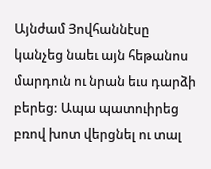Այնժամ Յովհաննէսը կանչեց նաեւ այն հեթանոս մարդուն ու նրան եւս դարձի բերեց: Ապա պատուիրեց բռով խոտ վերցնել ու տալ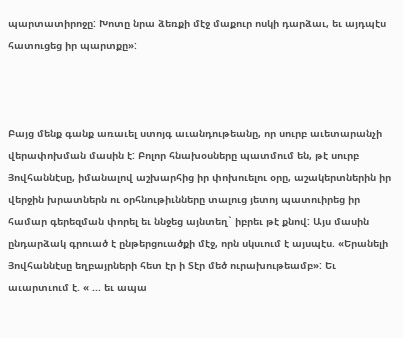պարտատիրոջը: Խոտը նրա ձեռքի մէջ մաքուր ոսկի դարձաւ, եւ այդպէս հատուցեց իր պարտքը»:



Բայց մենք գանք առաւել ստոյգ աւանդութեանը, որ սուրբ աւետարանչի վերափոխման մասին է: Բոլոր հնախօսները պատմում են, թէ սուրբ Յովհաննէսը, իմանալով աշխարհից իր փոխուելու օրը, աշակերտներին իր վերջին խրատներն ու օրհնութիւնները տալուց յետոյ պատուիրեց իր համար գերեզման փորել եւ ննջեց այնտեղ` իբրեւ թէ քնով: Այս մասին ընդարձակ գրուած է ընթերցուածքի մէջ, որն սկսւում է այսպէս. «Երանելի Յովհաննէսը եղբայրների հետ էր ի Տէր մեծ ուրախութեամբ»: Եւ աւարտւում է. « ... եւ ապա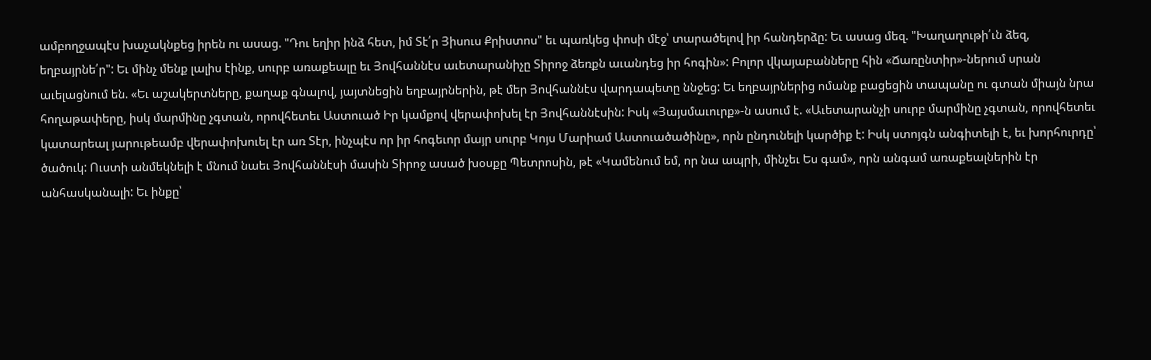ամբողջապէս խաչակնքեց իրեն ու ասաց. "Դու եղիր ինձ հետ, իմ Տէ՛ր Յիսուս Քրիստոս" եւ պառկեց փոսի մէջ՝ տարածելով իր հանդերձը: Եւ ասաց մեզ. "Խաղաղութի՛ւն ձեզ, եղբայրնե՛ր": Եւ մինչ մենք լալիս էինք, սուրբ առաքեալը եւ Յովհաննէս աւետարանիչը Տիրոջ ձեռքն աւանդեց իր հոգին»: Բոլոր վկայաբանները հին «Ճառընտիր»-ներում սրան աւելացնում են. «Եւ աշակերտները, քաղաք գնալով, յայտնեցին եղբայրներին, թէ մեր Յովհաննէս վարդապետը ննջեց: Եւ եղբայրներից ոմանք բացեցին տապանը ու գտան միայն նրա հողաթափերը, իսկ մարմինը չգտան, որովհետեւ Աստուած Իր կամքով վերափոխել էր Յովհաննէսին: Իսկ «Յայսմաւուրք»-ն ասում է. «Աւետարանչի սուրբ մարմինը չգտան, որովհետեւ կատարեալ յարութեամբ վերափոխուել էր առ Տէր, ինչպէս որ իր հոգեւոր մայր սուրբ Կոյս Մարիամ Աստուածածինը», որն ընդունելի կարծիք է: Իսկ ստոյգն անգիտելի է, եւ խորհուրդը՝ ծածուկ: Ուստի անմեկնելի է մնում նաեւ Յովհաննէսի մասին Տիրոջ ասած խօսքը Պետրոսին, թէ «Կամենում եմ, որ նա ապրի, մինչեւ Ես գամ», որն անգամ առաքեալներին էր անհասկանալի: Եւ ինքը՝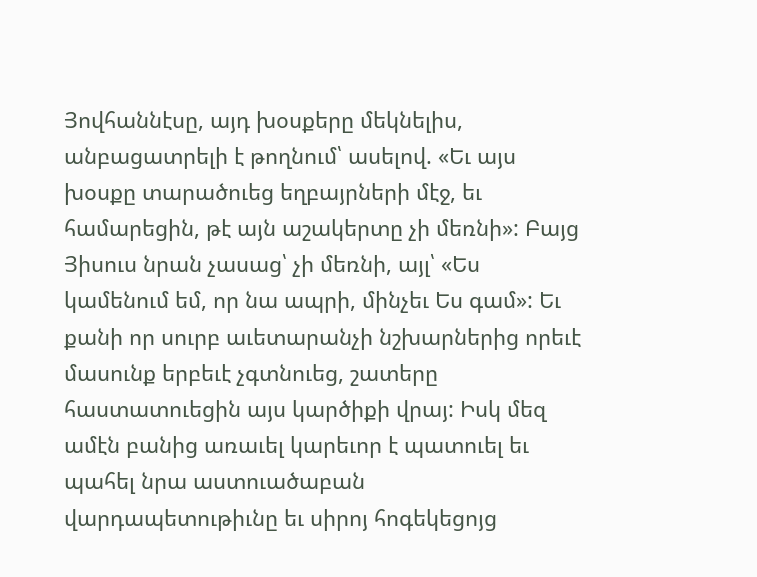Յովհաննէսը, այդ խօսքերը մեկնելիս, անբացատրելի է թողնում՝ ասելով. «Եւ այս խօսքը տարածուեց եղբայրների մէջ, եւ համարեցին, թէ այն աշակերտը չի մեռնի»: Բայց Յիսուս նրան չասաց՝ չի մեռնի, այլ՝ «Ես կամենում եմ, որ նա ապրի, մինչեւ Ես գամ»: Եւ քանի որ սուրբ աւետարանչի նշխարներից որեւէ մասունք երբեւէ չգտնուեց, շատերը հաստատուեցին այս կարծիքի վրայ: Իսկ մեզ ամէն բանից առաւել կարեւոր է պատուել եւ պահել նրա աստուածաբան վարդապետութիւնը եւ սիրոյ հոգեկեցոյց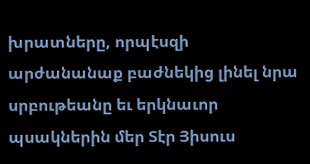խրատները, որպէսզի արժանանաք բաժնեկից լինել նրա սրբութեանը եւ երկնաւոր պսակներին մեր Տէր Յիսուս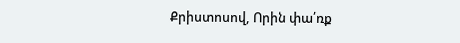Քրիստոսով, Որին փա՛ռք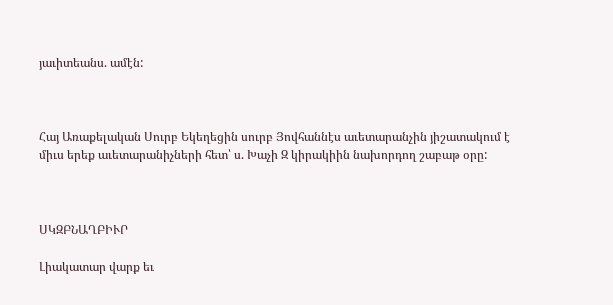յաւիտեանս. ամէն:



Հայ Առաքելական Սուրբ Եկեղեցին սուրբ Յովհաննէս աւետարանչին յիշատակում է միւս երեք աւետարանիչների հետ՝ ս. Խաչի Զ կիրակիին նախորդող շաբաթ օրը:



ՍԿԶԲՆԱՂԲԻՒՐ

Լիակատար վարք եւ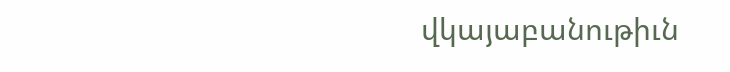վկայաբանութիւն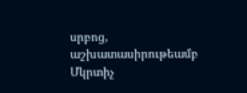սրբոց, աշխատասիրութեամբ Մկրտիչ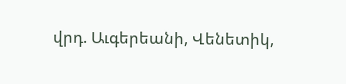վրդ. Աւգերեանի, Վենետիկ,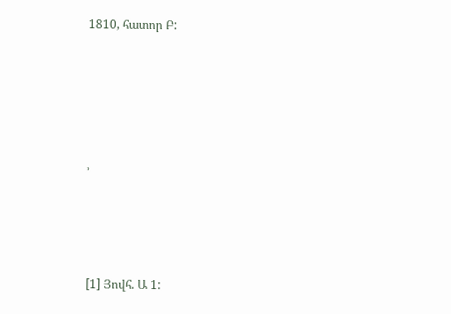1810, հատոր Բ:







՚





[1] Յովհ. Ա 1: